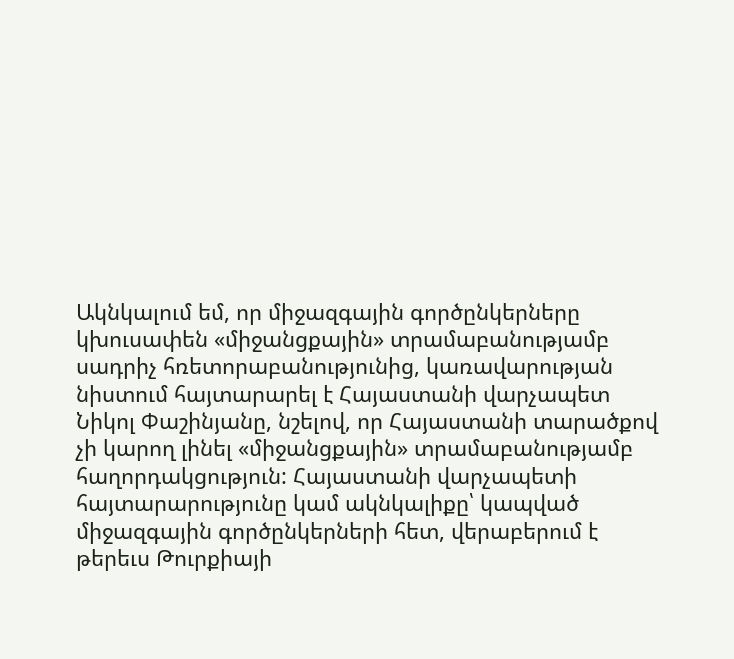Ակնկալում եմ, որ միջազգային գործընկերները կխուսափեն «միջանցքային» տրամաբանությամբ սադրիչ հռետորաբանությունից, կառավարության նիստում հայտարարել է Հայաստանի վարչապետ Նիկոլ Փաշինյանը, նշելով, որ Հայաստանի տարածքով չի կարող լինել «միջանցքային» տրամաբանությամբ հաղորդակցություն: Հայաստանի վարչապետի հայտարարությունը կամ ակնկալիքը՝ կապված միջազգային գործընկերների հետ, վերաբերում է թերեւս Թուրքիայի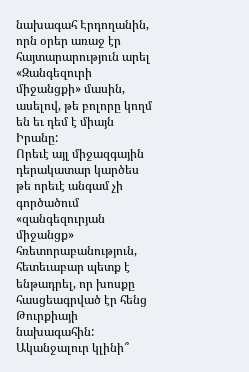նախագահ Էրդողանին, որն օրեր առաջ էր հայտարարություն արել «Զանգեզուրի միջանցքի» մասին, ասելով, թե բոլորը կողմ են եւ դեմ է միայն Իրանը:
Որեւէ այլ միջազգային դերակատար կարծես թե որեւէ անգամ չի գործածում «զանգեզուրյան միջանցք» հռետորաբանություն, հետեւաբար պետք է ենթադրել, որ խոսքը հասցեագրված էր հենց Թուրքիայի նախագահին: Ականջալուր կլինի՞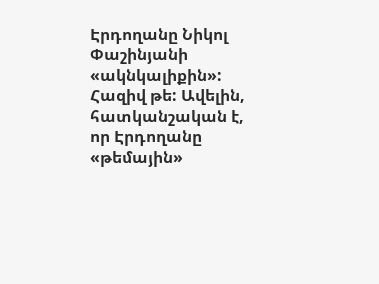Էրդողանը Նիկոլ Փաշինյանի «ակնկալիքին»: Հազիվ թե: Ավելին, հատկանշական է, որ Էրդողանը «թեմային»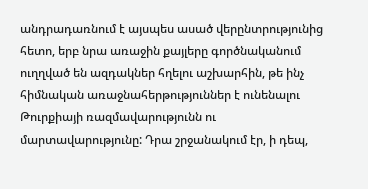անդրադառնում է այսպես ասած վերընտրությունից հետո, երբ նրա առաջին քայլերը գործնականում ուղղված են ազդակներ հղելու աշխարհին, թե ինչ հիմնական առաջնահերթություններ է ունենալու Թուրքիայի ռազմավարությունն ու մարտավարությունը: Դրա շրջանակում էր, ի դեպ,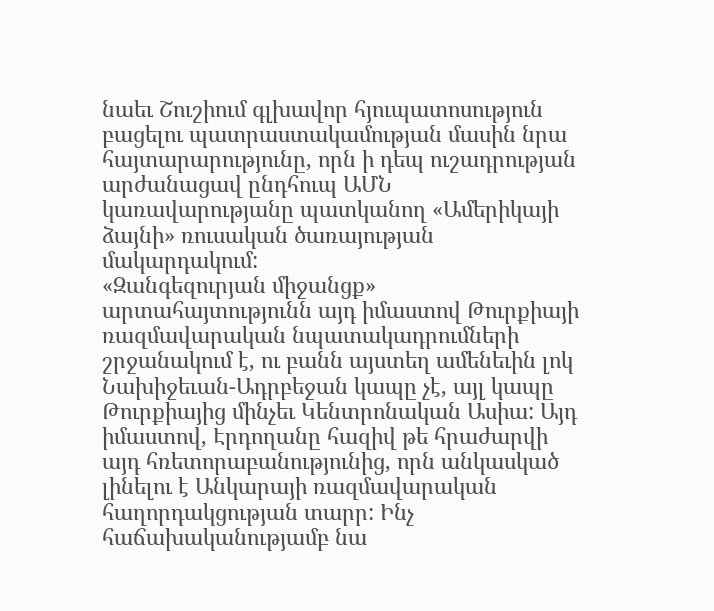նաեւ Շուշիում գլխավոր հյուպատոսություն բացելու պատրաստակամության մասին նրա հայտարարությունը, որն ի դեպ ուշադրության արժանացավ ընդհուպ ԱՄՆ կառավարությանը պատկանող «Ամերիկայի ձայնի» ռուսական ծառայության մակարդակում:
«Զանգեզուրյան միջանցք» արտահայտությունն այդ իմաստով Թուրքիայի ռազմավարական նպատակադրումների շրջանակում է, ու բանն այստեղ ամենեւին լոկ Նախիջեւան-Ադրբեջան կապը չէ, այլ կապը Թուրքիայից մինչեւ Կենտրոնական Ասիա: Այդ իմաստով, Էրդողանը հազիվ թե հրաժարվի այդ հռետորաբանությունից, որն անկասկած լինելու է Անկարայի ռազմավարական հաղորդակցության տարր: Ինչ հաճախականությամբ նա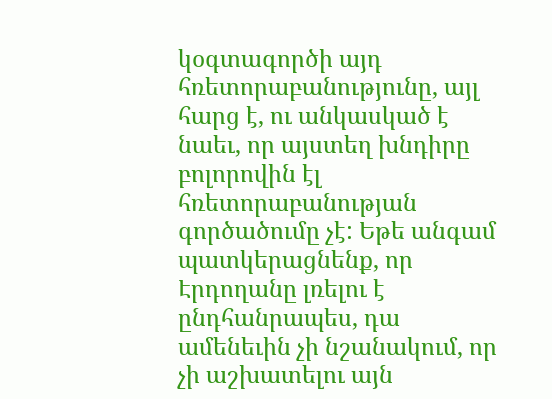կօգտագործի այդ հռետորաբանությունը, այլ հարց է, ու անկասկած է նաեւ, որ այստեղ խնդիրը բոլորովին էլ հռետորաբանության գործածումը չէ: Եթե անգամ պատկերացնենք, որ Էրդողանը լռելու է ընդհանրապես, դա ամենեւին չի նշանակում, որ չի աշխատելու այն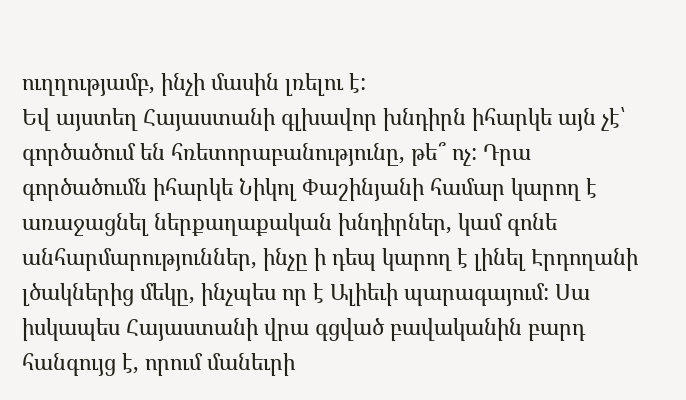ուղղությամբ, ինչի մասին լռելու է:
Եվ այստեղ Հայաստանի գլխավոր խնդիրն իհարկե այն չէ՝ գործածում են հռետորաբանությունը, թե՞ ոչ: Դրա գործածումն իհարկե Նիկոլ Փաշինյանի համար կարող է առաջացնել ներքաղաքական խնդիրներ, կամ գոնե անհարմարություններ, ինչը ի դեպ կարող է լինել Էրդողանի լծակներից մեկը, ինչպես որ է Ալիեւի պարագայում: Սա իսկապես Հայաստանի վրա գցված բավականին բարդ հանգույց է, որում մանեւրի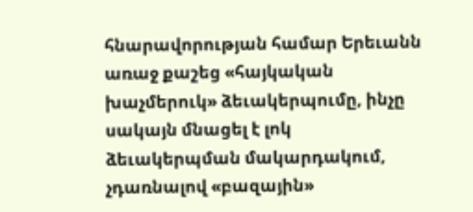հնարավորության համար Երեւանն առաջ քաշեց «հայկական խաչմերուկ» ձեւակերպումը, ինչը սակայն մնացել է լոկ ձեւակերպման մակարդակում, չդառնալով «բազային»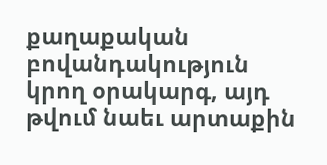քաղաքական բովանդակություն կրող օրակարգ, այդ թվում նաեւ արտաքին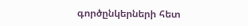գործընկերների հետ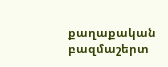քաղաքական բազմաշերտ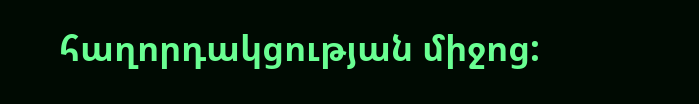հաղորդակցության միջոց: